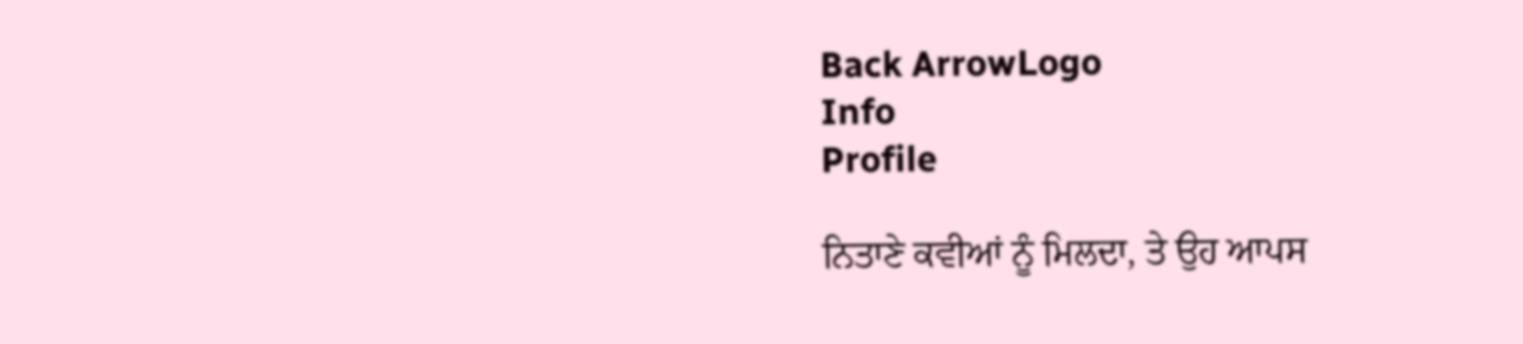Back ArrowLogo
Info
Profile

ਨਿਤਾਣੇ ਕਵੀਆਂ ਨੂੰ ਮਿਲਦਾ, ਤੇ ਉਹ ਆਪਸ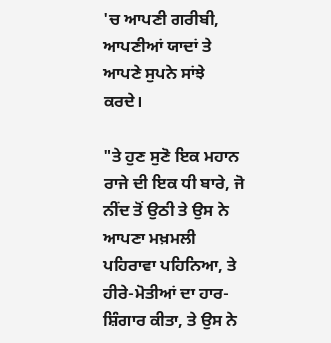'ਚ ਆਪਣੀ ਗਰੀਬੀ, ਆਪਣੀਆਂ ਯਾਦਾਂ ਤੇ ਆਪਣੇ ਸੁਪਨੇ ਸਾਂਝੇ ਕਰਦੇ।

"ਤੇ ਹੁਣ ਸੁਣੋ ਇਕ ਮਹਾਨ ਰਾਜੇ ਦੀ ਇਕ ਧੀ ਬਾਰੇ, ਜੋ ਨੀਂਦ ਤੋਂ ਉਠੀ ਤੇ ਉਸ ਨੇ ਆਪਣਾ ਮਖ਼ਮਲੀ ਪਹਿਰਾਵਾ ਪਹਿਨਿਆ, ਤੇ ਹੀਰੇ-ਮੋਤੀਆਂ ਦਾ ਹਾਰ-ਸ਼ਿੰਗਾਰ ਕੀਤਾ, ਤੇ ਉਸ ਨੇ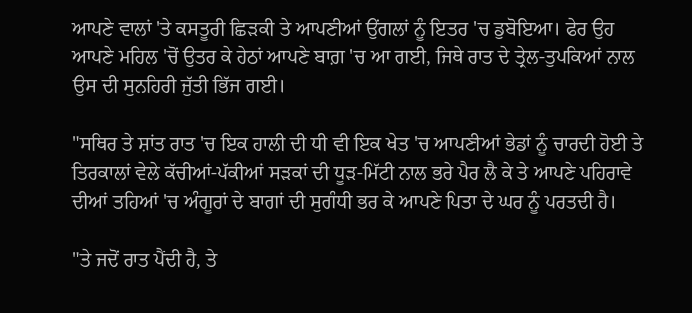ਆਪਣੇ ਵਾਲਾਂ 'ਤੇ ਕਸਤੂਰੀ ਛਿੜਕੀ ਤੇ ਆਪਣੀਆਂ ਉਂਗਲਾਂ ਨੂੰ ਇਤਰ 'ਚ ਡੁਬੋਇਆ। ਫੇਰ ਉਹ ਆਪਣੇ ਮਹਿਲ 'ਚੋਂ ਉਤਰ ਕੇ ਹੇਠਾਂ ਆਪਣੇ ਬਾਗ਼ 'ਚ ਆ ਗਈ, ਜਿਥੇ ਰਾਤ ਦੇ ਤ੍ਰੇਲ-ਤੁਪਕਿਆਂ ਨਾਲ ਉਸ ਦੀ ਸੁਨਹਿਰੀ ਜੁੱਤੀ ਭਿੱਜ ਗਈ।

"ਸਥਿਰ ਤੇ ਸ਼ਾਂਤ ਰਾਤ 'ਚ ਇਕ ਹਾਲੀ ਦੀ ਧੀ ਵੀ ਇਕ ਖੇਤ 'ਚ ਆਪਣੀਆਂ ਭੇਡਾਂ ਨੂੰ ਚਾਰਦੀ ਹੋਈ ਤੇ ਤਿਰਕਾਲਾਂ ਵੇਲੇ ਕੱਚੀਆਂ-ਪੱਕੀਆਂ ਸੜਕਾਂ ਦੀ ਧੂੜ-ਮਿੱਟੀ ਨਾਲ ਭਰੇ ਪੈਰ ਲੈ ਕੇ ਤੇ ਆਪਣੇ ਪਹਿਰਾਵੇ ਦੀਆਂ ਤਹਿਆਂ 'ਚ ਅੰਗੂਰਾਂ ਦੇ ਬਾਗਾਂ ਦੀ ਸੁਗੰਧੀ ਭਰ ਕੇ ਆਪਣੇ ਪਿਤਾ ਦੇ ਘਰ ਨੂੰ ਪਰਤਦੀ ਹੈ।

"ਤੇ ਜਦੋਂ ਰਾਤ ਪੈਂਦੀ ਹੈ, ਤੇ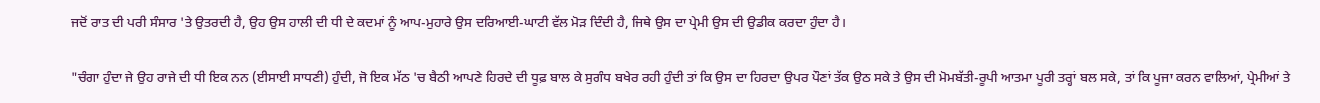ਜਦੋਂ ਰਾਤ ਦੀ ਪਰੀ ਸੰਸਾਰ 'ਤੇ ਉਤਰਦੀ ਹੈ, ਉਹ ਉਸ ਹਾਲੀ ਦੀ ਧੀ ਦੇ ਕਦਮਾਂ ਨੂੰ ਆਪ-ਮੁਹਾਰੇ ਉਸ ਦਰਿਆਈ-ਘਾਟੀ ਵੱਲ ਮੋੜ ਦਿੰਦੀ ਹੈ, ਜਿਥੇ ਉਸ ਦਾ ਪ੍ਰੇਮੀ ਉਸ ਦੀ ਉਡੀਕ ਕਰਦਾ ਹੁੰਦਾ ਹੈ।

"ਚੰਗਾ ਹੁੰਦਾ ਜੇ ਉਹ ਰਾਜੇ ਦੀ ਧੀ ਇਕ ਨਨ (ਈਸਾਈ ਸਾਧਣੀ) ਹੁੰਦੀ, ਜੋ ਇਕ ਮੱਠ 'ਚ ਬੈਠੀ ਆਪਣੇ ਹਿਰਦੇ ਦੀ ਧੂਫ਼ ਬਾਲ ਕੇ ਸੁਗੰਧ ਬਖੇਰ ਰਹੀ ਹੁੰਦੀ ਤਾਂ ਕਿ ਉਸ ਦਾ ਹਿਰਦਾ ਉਪਰ ਪੌਣਾਂ ਤੱਕ ਉਠ ਸਕੇ ਤੇ ਉਸ ਦੀ ਮੋਮਬੱਤੀ-ਰੂਪੀ ਆਤਮਾ ਪੂਰੀ ਤਰ੍ਹਾਂ ਬਲ ਸਕੇ, ਤਾਂ ਕਿ ਪੂਜਾ ਕਰਨ ਵਾਲਿਆਂ, ਪ੍ਰੇਮੀਆਂ ਤੇ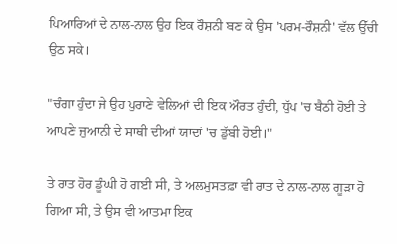ਪਿਆਰਿਆਂ ਦੇ ਨਾਲ-ਨਾਲ ਉਹ ਇਕ ਰੌਸ਼ਨੀ ਬਣ ਕੇ ਉਸ 'ਪਰਮ-ਰੌਸ਼ਨੀ' ਵੱਲ ਉੱਚੀ ਉਠ ਸਕੇ।

"ਚੰਗਾ ਹੁੰਦਾ ਜੇ ਉਹ ਪੁਰਾਣੇ ਵੇਲਿਆਂ ਦੀ ਇਕ ਔਰਤ ਹੁੰਦੀ, ਧੁੱਪ 'ਚ ਬੈਠੀ ਹੋਈ ਤੇ ਆਪਣੇ ਜੁਆਨੀ ਦੇ ਸਾਥੀ ਦੀਆਂ ਯਾਦਾਂ 'ਚ ਡੁੱਬੀ ਹੋਈ।"

ਤੇ ਰਾਤ ਹੋਰ ਡੂੰਘੀ ਹੋ ਗਈ ਸੀ, ਤੇ ਅਲਮੁਸਤਫ਼ਾ ਵੀ ਰਾਤ ਦੇ ਨਾਲ-ਨਾਲ ਗੂੜਾ ਹੋ ਗਿਆ ਸੀ, ਤੇ ਉਸ ਵੀ ਆਤਮਾ ਇਕ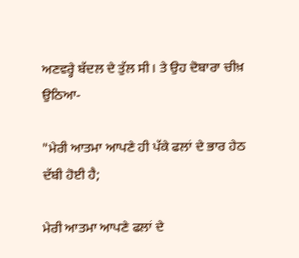ਅਣਵਰ੍ਹੇ ਬੱਦਲ ਦੇ ਤੁੱਲ ਸੀ। ਤੇ ਉਹ ਦੋਬਾਰਾ ਚੀਖ਼ ਉਠਿਆ-

"ਮੇਰੀ ਆਤਮਾ ਆਪਣੇ ਹੀ ਪੱਕੇ ਫਲਾਂ ਦੇ ਭਾਰ ਹੇਠ ਦੱਬੀ ਹੋਈ ਹੈ;

ਮੇਰੀ ਆਤਮਾ ਆਪਣੇ ਫਲਾਂ ਦੇ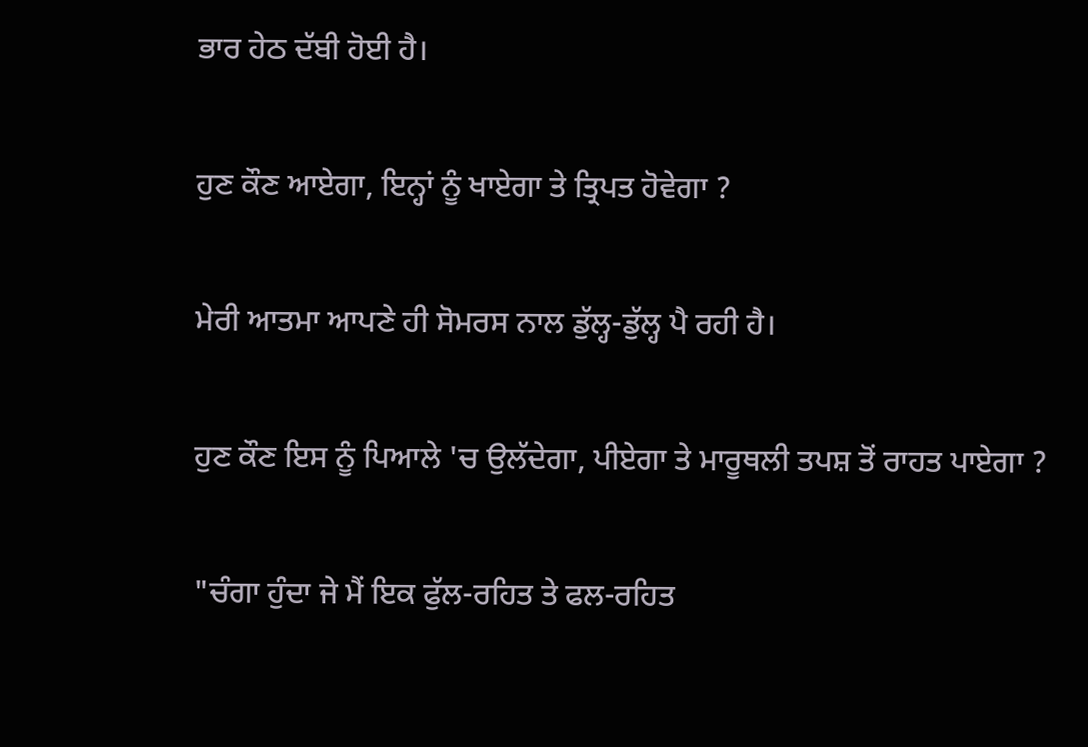ਭਾਰ ਹੇਠ ਦੱਬੀ ਹੋਈ ਹੈ।

ਹੁਣ ਕੌਣ ਆਏਗਾ, ਇਨ੍ਹਾਂ ਨੂੰ ਖਾਏਗਾ ਤੇ ਤ੍ਰਿਪਤ ਹੋਵੇਗਾ ?

ਮੇਰੀ ਆਤਮਾ ਆਪਣੇ ਹੀ ਸੋਮਰਸ ਨਾਲ ਡੁੱਲ੍ਹ-ਡੁੱਲ੍ਹ ਪੈ ਰਹੀ ਹੈ।

ਹੁਣ ਕੌਣ ਇਸ ਨੂੰ ਪਿਆਲੇ 'ਚ ਉਲੱਦੇਗਾ, ਪੀਏਗਾ ਤੇ ਮਾਰੂਥਲੀ ਤਪਸ਼ ਤੋਂ ਰਾਹਤ ਪਾਏਗਾ ?

"ਚੰਗਾ ਹੁੰਦਾ ਜੇ ਮੈਂ ਇਕ ਫੁੱਲ-ਰਹਿਤ ਤੇ ਫਲ-ਰਹਿਤ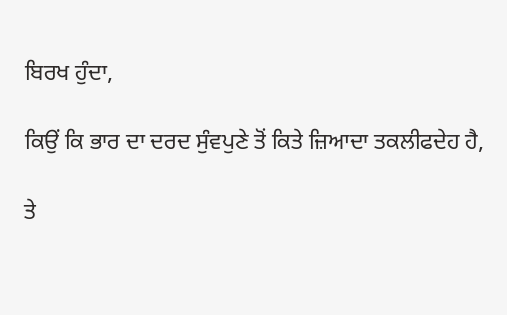ਬਿਰਖ ਹੁੰਦਾ,

ਕਿਉਂ ਕਿ ਭਾਰ ਦਾ ਦਰਦ ਸੁੰਵਪੁਣੇ ਤੋਂ ਕਿਤੇ ਜ਼ਿਆਦਾ ਤਕਲੀਫਦੇਹ ਹੈ,

ਤੇ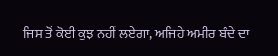ਜਿਸ ਤੋਂ ਕੋਈ ਕੁਝ ਨਹੀਂ ਲਏਗਾ, ਅਜਿਹੇ ਅਮੀਰ ਬੰਦੇ ਦਾ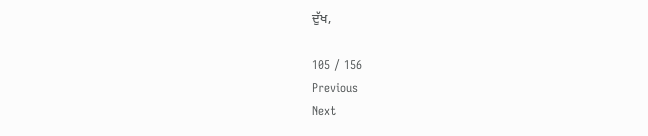ਦੁੱਖ,

105 / 156
Previous
Next